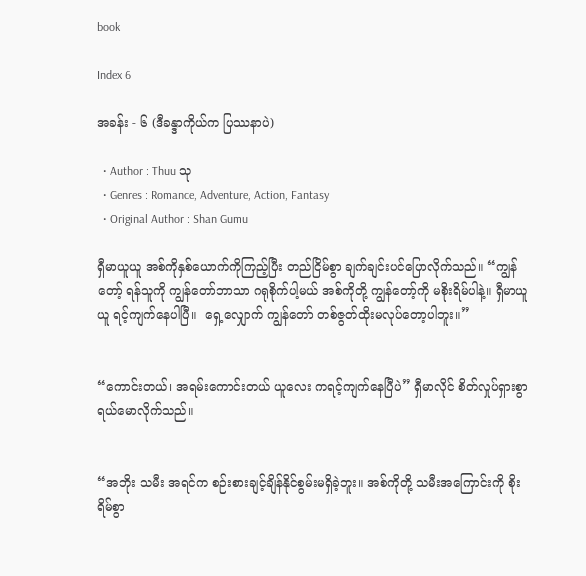book

Index 6

အခန်း - ၆ (ဒီခန္ဒာကိုယ်က ပြဿနာပဲ)

  • Author : Thuu သု
  • Genres : Romance, Adventure, Action, Fantasy
  • Original Author : Shan Gumu

ရှီမာယူယူ အစ်ကိုနှစ်ယောက်ကိုကြည့်ပြီး တည်ငြိမ်စွာ ချက်ချင်းပင်ပြောလိုက်သည်။ “ကျွန်တော့် ရန်သူကို ကျွန်တော်ဘာသာ ဂရုစိုက်ပါ့မယ် အစ်ကိုတို့ ကျွန်တော့်ကို မစိုးရိမ်ပါနဲ့။ ရှီမာယူယူ ရင့်ကျက်နေပါပြီ။  ရှေ့လျှောက် ကျွန်တော် တစ်ဇွတ်ထိုးမလုပ်တော့ပါဘူး။”


“ကောင်းတယ်၊ အရမ်းကောင်းတယ် ယူလေး ကရင့်ကျက်နေပြီပဲ” ရှီမာလိုင် စိတ်လှုပ်ရှားစွာ ရယ်မောလိုက်သည်။


“အဘိုး သမီး အရင်က စဉ်းစားချင့်ချိန်နိုင်စွမ်းမရှိခဲ့ဘူး။ အစ်ကိုတို့ သမီးအကြောင်းကို စိုးရိမ်စွာ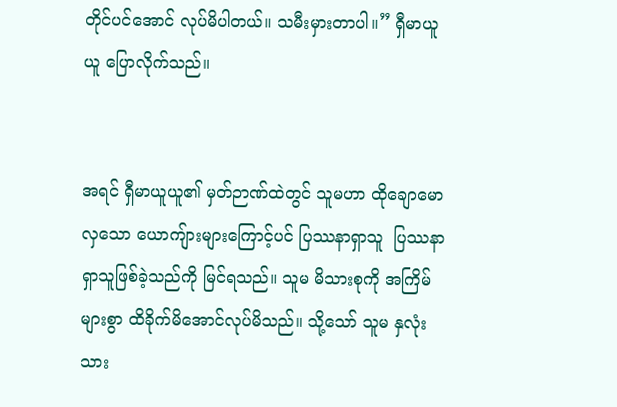တိုင်ပင်အောင် လုပ်မိပါတယ်။ သမီးမှားတာပါ။” ရှီမာယူယူ ပြောလိုက်သည်။


အရင် ရှီမာယူယူ၏ မှတ်ဉာဏ်ထဲတွင် သူမဟာ ထိုချောမောလှသော ယောကျ်ားများကြောင့်ပင် ပြဿနာရှာသူ  ပြဿနာရှာသူဖြစ်ခဲ့သည်ကို မြင်ရသည်။ သူမ မိသားစုကို အကြိမ်များစွာ ထိခိုက်မိအောင်လုပ်မိသည်။ သို့သော် သူမ နှလုံးသား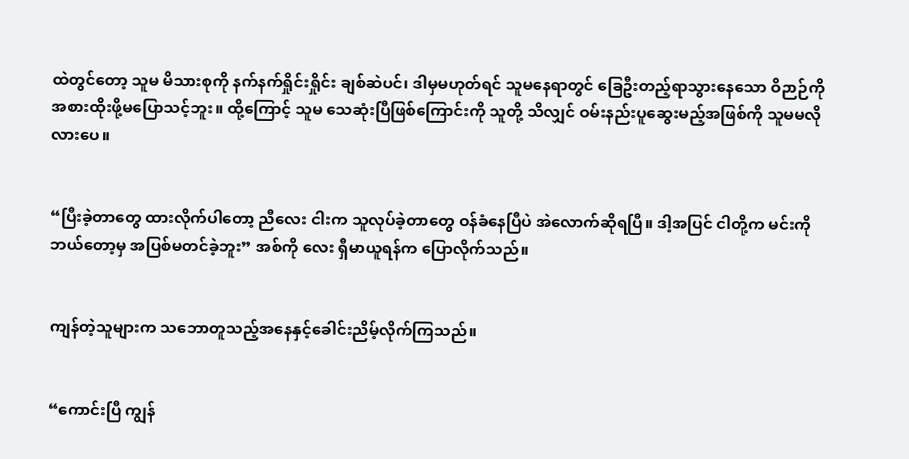ထဲတွင်တော့ သူမ မိသားစုကို နက်နက်ရှိုင်းရှိုင်း ချစ်ဆဲပင်၊ ဒါမှမဟုတ်ရင် သူမနေရာတွင် ခြေဦးတည့်ရာသွားနေသော ဝိဉာဉ်ကို အစားထိုးဖို့မပြောသင့်ဘူး။ ထို့ကြောင့် သူမ သေဆုံးပြီဖြစ်ကြောင်းကို သူတို့ သိလျှင် ဝမ်းနည်းပူဆွေးမည့်အဖြစ်ကို သူမမလိုလားပေ။


“ပြီးခဲ့တာတွေ ထားလိုက်ပါတော့ ညီလေး ငါးက သူလုပ်ခဲ့တာတွေ ဝန်ခံနေပြီပဲ အဲလောက်ဆိုရပြီ။ ဒါ့အပြင် ငါတို့က မင်းကို ဘယ်တော့မှ အပြစ်မတင်ခဲ့ဘူး” အစ်ကို လေး ရှီမာယူရန်က ပြောလိုက်သည်။


ကျန်တဲ့သူများက သဘောတူသည့်အနေနှင့်ခေါင်းညိမ့်လိုက်ကြသည်။


“ကောင်းပြီ ကျွန်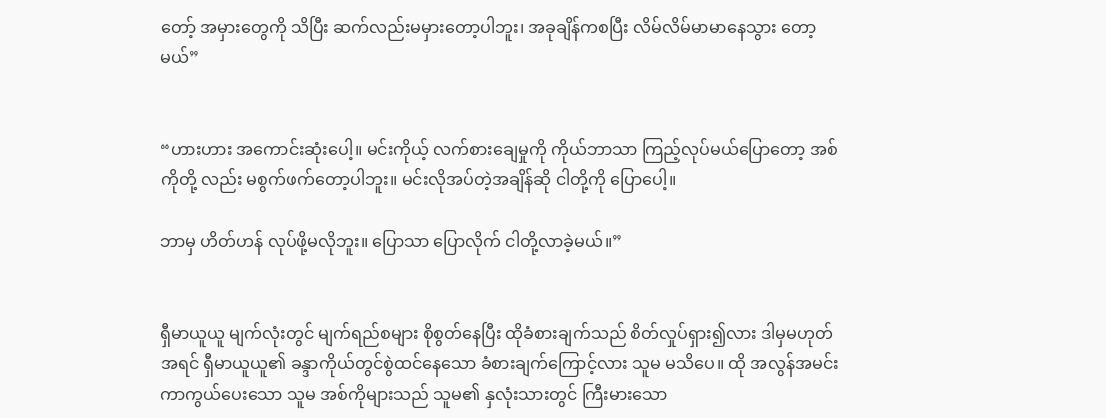တော့် အမှားတွေကို သိပြီး ဆက်လည်းမမှားတော့ပါဘူး၊ အခုချိန်ကစပြီး လိမ်လိမ်မာမာနေသွား တော့မယ်”


“ဟားဟား အကောင်းဆုံးပေါ့။ မင်းကိုယ့် လက်စားချေမှုကို ကိုယ်ဘာသာ ကြည့်လုပ်မယ်ပြောတော့ အစ်ကိုတို့ လည်း မစွက်ဖက်တော့ပါဘူး။ မင်းလိုအပ်တဲ့အချိန်ဆို ငါတို့ကို ပြောပေါ့။

ဘာမှ ဟိတ်ဟန် လုပ်ဖို့မလိုဘူး။ ပြောသာ ပြောလိုက် ငါတို့လာခဲ့မယ်။”


ရှီမာယူယူ မျက်လုံးတွင် မျက်ရည်စများ စိုစွတ်နေပြီး ထိုခံစားချက်သည် စိတ်လှုပ်ရှား၍လား ဒါမှမဟုတ် အရင် ရှီမာယူယူ၏ ခန္ဒာကိုယ်တွင်စွဲထင်နေသော ခံစားချက်ကြောင့်လား သူမ မသိပေ။ ထို အလွန်အမင်း ကာကွယ်ပေးသော သူမ အစ်ကိုများသည် သူမ၏ နှလုံးသားတွင် ကြီးမားသော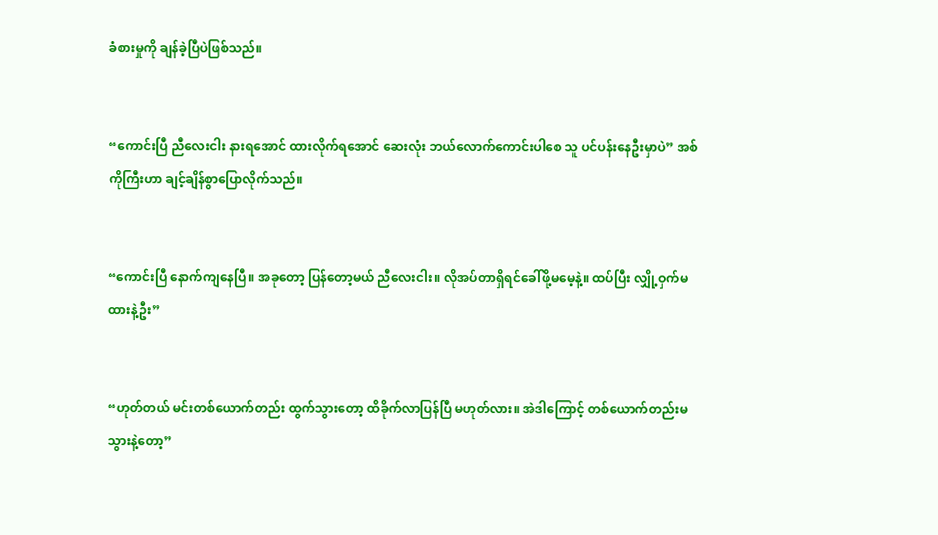ခံစားမှုကို ချန်ခဲ့ပြီပဲဖြစ်သည်။


“ကောင်းပြီ ညီလေးငါး နားရအောင် ထားလိုက်ရအောင် ဆေးလုံး ဘယ်လောက်ကောင်းပါစေ သူ ပင်ပန်းနေဦးမှာပဲ” အစ်ကိုကြီးဟာ ချင့်ချိန်စွာပြောလိုက်သည်။


“ကောင်းပြီ နောက်ကျနေပြီ။ အခုတော့ ပြန်တော့မယ် ညီလေးငါး။ လိုအပ်တာရှိရင်ခေါ်ဖို့မမေ့နဲ့။ ထပ်ပြီး လျှို့ဝှက်မထားနဲ့ဦး”


“ဟုတ်တယ် မင်းတစ်ယောက်တည်း ထွက်သွားတော့ ထိခိုက်လာပြန်ပြီ မဟုတ်လား။ အဲဒါကြောင့် တစ်ယောက်တည်းမသွားနဲ့တော့”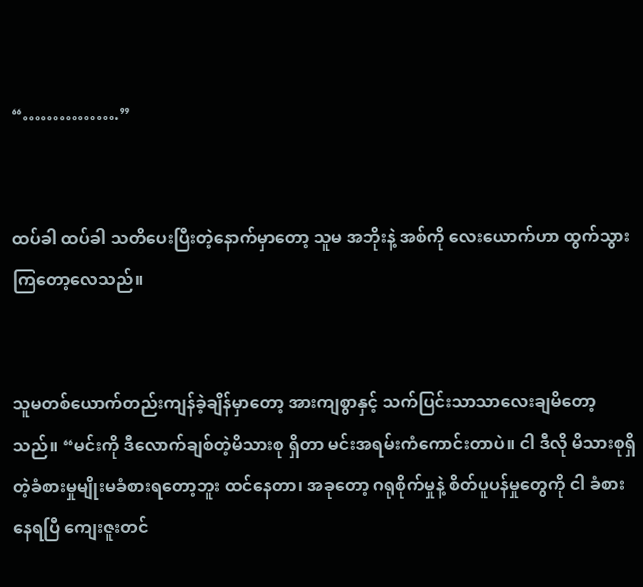“…………….”


ထပ်ခါ ထပ်ခါ သတိပေးပြီးတဲ့နောက်မှာတော့ သူမ အဘိုးနဲ့ အစ်ကို လေးယောက်ဟာ ထွက်သွားကြတော့လေသည်။


သူမတစ်ယောက်တည်းကျန်ခဲ့ချိန်မှာတော့ အားကျစွာနှင့် သက်ပြင်းသာသာလေးချမိတော့သည်။ “မင်းကို ဒီလောက်ချစ်တဲ့မိသားစု ရှိတာ မင်းအရမ်းကံကောင်းတာပဲ။ ငါ ဒီလို မိသားစုရှိတဲ့ခံစားမှုမျိုးမခံစားရတော့ဘူး ထင်နေတာ၊ အခုတော့ ဂရုစိုက်မှုနဲ့ စိတ်ပူပန်မှုတွေကို ငါ ခံစားနေရပြီ ကျေးဇူးတင်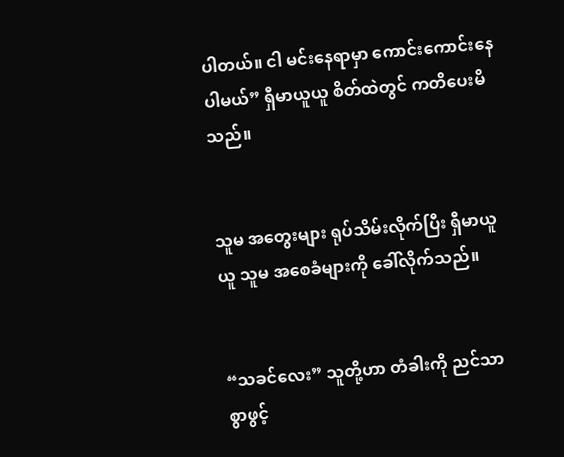ပါတယ်။ ငါ မင်းနေရာမှာ ကောင်းကောင်းနေပါမယ်” ရှီမာယူယူ စိတ်ထဲတွင် ကတိပေးမိသည်။


သူမ အတွေးများ ရုပ်သိမ်းလိုက်ပြီး ရှီမာယူယူ သူမ အစေခံများကို ခေါ်လိုက်သည်။


“သခင်လေး” သူတို့ဟာ တံခါးကို ညင်သာစွာဖွင့်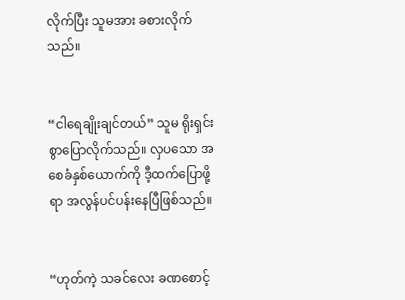လိုက်ပြီး သူမအား ခစားလိုက်သည်။


“ငါရေချိုးချင်တယ်” သူမ ရိုးရှင်းစွာပြောလိုက်သည်။ လှပသော အစေခံနှစ်ယောက်ကို ဒီ့ထက်ပြောဖို့ရာ အလွန်ပင်ပန်းနေပြီဖြစ်သည်။


“ဟုတ်ကဲ့ သခင်လေး ခဏစောင့်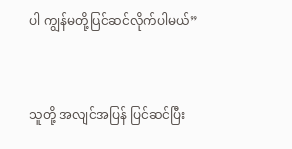ပါ ကျွန်မတို့ပြင်ဆင်လိုက်ပါမယ်”


သူတို့ အလျင်အပြန် ပြင်ဆင်ပြီး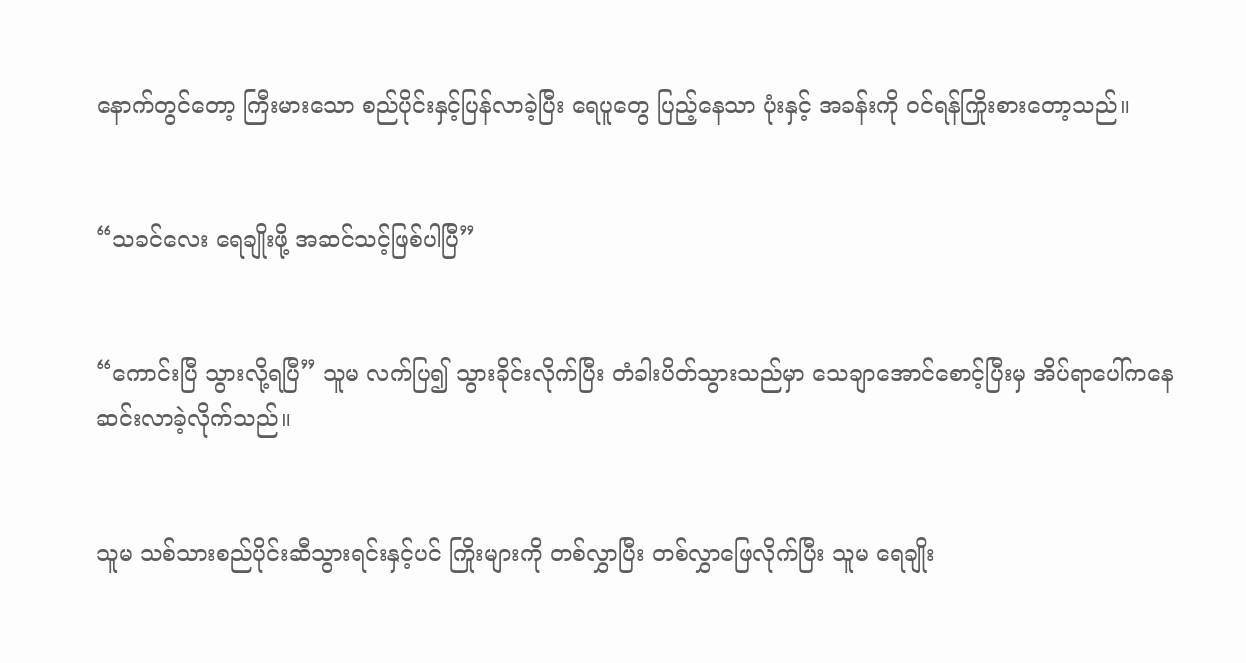နောက်တွင်တော့ ကြီးမားသော စည်ပိုင်းနှင့်ပြန်လာခဲ့ပြီး ရေပူတွေ ပြည့်နေသာ ပုံးနှင့် အခန်းကို ဝင်ရန်ကြိုးစားတော့သည်။


“သခင်လေး ရေချိုးဖို့ အဆင်သင့်ဖြစ်ပါပြီ”


“ကောင်းပြီ သွားလို့ရပြီ” သူမ လက်ပြ၍ သွားခိုင်းလိုက်ပြီး တံခါးပိတ်သွားသည်မှာ သေချာအောင်စောင့်ပြီးမှ အိပ်ရာပေါ်ကနေ ဆင်းလာခဲ့လိုက်သည်။


သူမ သစ်သားစည်ပိုင်းဆီသွားရင်းနှင့်ပင် ကြိုးများကို တစ်လွှာပြီး တစ်လွှာဖြေလိုက်ပြီး သူမ ရေချိုး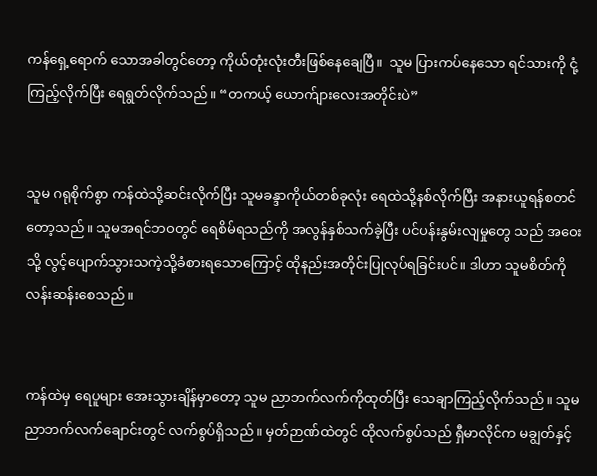ကန်ရှေ့ရောက် သောအခါတွင်တော့ ကိုယ်တုံးလုံးတီးဖြစ်နေချေပြီ။  သူမ ပြားကပ်နေသော ရင်သားကို ငုံ့ကြည့်လိုက်ပြီး ရေရွတ်လိုက်သည်။ “တကယ့် ယောက်ျားလေးအတိုင်းပဲ”


သူမ ဂရုစိုက်စွာ ကန်ထဲသို့ဆင်းလိုက်ပြီး သူမခန္ဒာကိုယ်တစ်ခုလုံး ရေထဲသို့နစ်လိုက်ပြီး အနားယူရန်စတင်တော့သည်။ သူမအရင်ဘဝတွင် ရေစိမ်ရသည်ကို အလွန်နှစ်သက်ခဲ့ပြီး ပင်ပန်းနွမ်းလျမှုတွေ သည် အဝေးသို့ လွင့်ပျောက်သွားသကဲ့သို့ခံစားရသောကြောင့် ထိုနည်းအတိုင်းပြုလုပ်ရခြင်းပင်။ ဒါဟာ သူမစိတ်ကို လန်းဆန်းစေသည်။


ကန်ထဲမှ ရေပူများ အေးသွားချိန်မှာတော့ သူမ ညာဘက်လက်ကိုထုတ်ပြီး သေချာကြည့်လိုက်သည်။ သူမ ညာဘက်လက်ချောင်းတွင် လက်စွပ်ရှိသည်။ မှတ်ဉာဏ်ထဲတွင် ထိုလက်စွပ်သည် ရှီမာလိုင်က မချွတ်နှင့်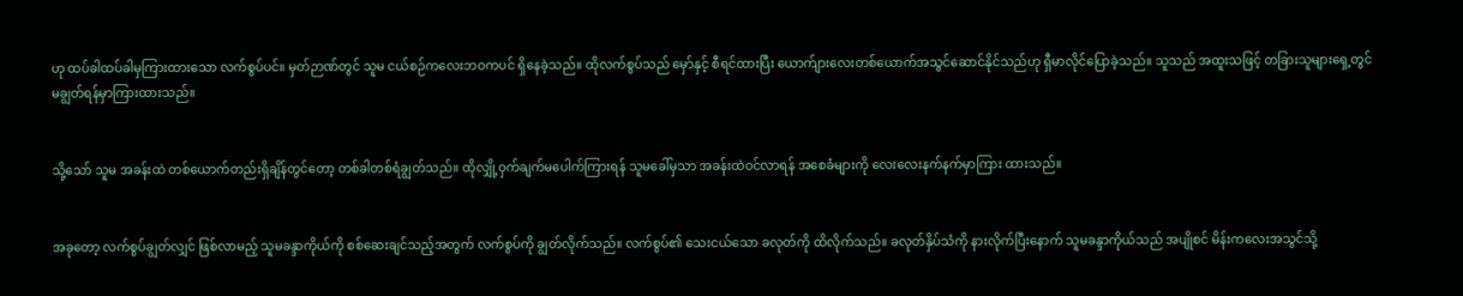ဟု ထပ်ခါထပ်ခါမှကြားထားသော လက်စွပ်ပင်။ မှတ်ဉာဏ်တွင် သူမ ငယ်စဉ်ကလေးဘဝကပင် ရှိနေခဲ့သည်။ ထိုလက်စွပ်သည် မှော်နှင့် စီရင်ထားပြီး ယောက်ျားလေးတစ်ယောက်အသွင်ဆောင်နိုင်သည်ဟု ရှီမာလိုင်ပြောခဲ့သည်။ သူသည် အထူးသဖြင့် တခြားသူများရှေ့တွင် မချွတ်ရန်မှာကြားထားသည်။


သို့သော် သူမ အခန်းထဲ တစ်ယောက်တည်းရှိချိန်တွင်တော့ တစ်ခါတစ်ရံချွတ်သည်။ ထိုလျှို့ဝှက်ချက်မပေါက်ကြားရန် သူမခေါ်မှသာ အခန်းထဲဝင်လာရန် အစေခံများကို လေးလေးနက်နက်မှာကြား ထားသည်။


အခုတော့ လက်စွပ်ချွတ်လျှင် ဖြစ်လာမည့် သူမခန္ဒာကိုယ်ကို စစ်ဆေးချင်သည့်အတွက် လက်စွပ်ကို ချွတ်လိုက်သည်။ လက်စွပ်၏ သေးငယ်သော ခလုတ်ကို ထိလိုက်သည်။ ခလုတ်နှိပ်သံကို နားလိုက်ပြီးနောက် သူမခန္ဒာကိုယ်သည် အပျိုစင် မိန်းကလေးအသွင်သို့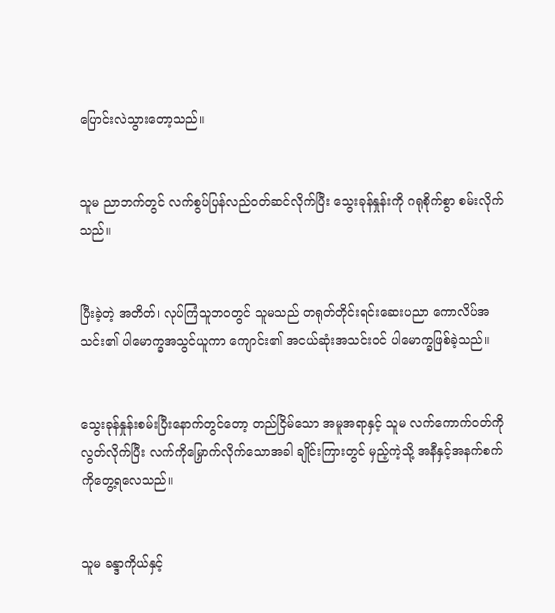ပြောင်းလဲသွားတော့သည်။


သူမ ညာဘက်တွင် လက်စွပ်ပြန်လည်ဝတ်ဆင်လိုက်ပြီး သွေးခုန်နှုန်းကို ဂရုစိုက်စွာ စမ်းလိုက်သည်။


ပြီးခဲ့တဲ့ အတိတ်၊ လုပ်ကြံသူဘဝတွင် သူမသည် တရုတ်တိုင်းရင်းဆေးပညာ ကောလိပ်အသင်း၏ ပါမောက္ခအသွင်ယူကာ ကျောင်း၏ အငယ်ဆုံးအသင်းဝင် ပါမောက္ခဖြစ်ခဲ့သည်။


သွေးခုန်နှုန်းစမ်းပြီးနောက်တွင်တော့ တည်ငြိမ်သော အမူအရာနှင့် သူမ လက်ကောက်ဝတ်ကို လွတ်လိုက်ပြီး လက်ကိုမြှောက်လိုက်သောအခါ ချိုင်းကြားတွင် မှည့်ကဲ့သို့ အနီနှင့်အနက်စက် ကိုတွေ့ရလေသည်။


သူမ ခန္ဒာကိုယ်နှင့်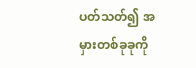ပတ်သတ်၍ အမှားတစ်ခုခုကို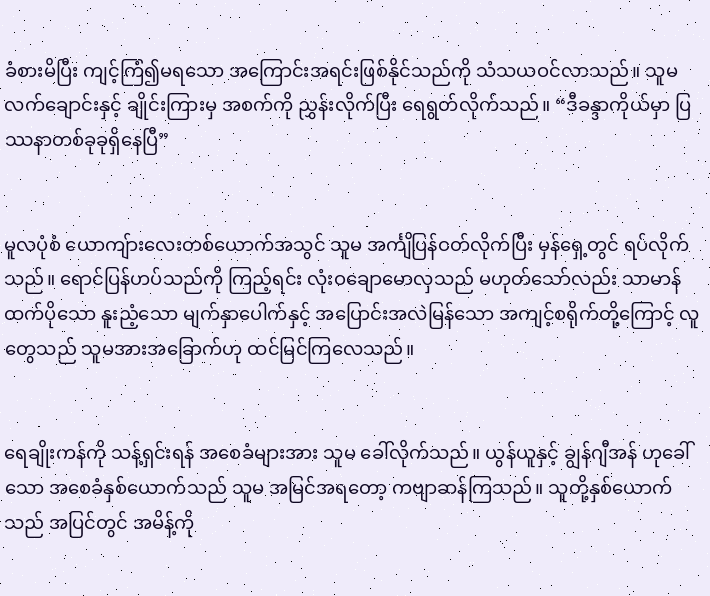ခံစားမိပြီး ကျင့်ကြံ၍မရသော အကြောင်းအရင်းဖြစ်နိုင်သည်ကို သံသယဝင်လာသည်။ သူမ လက်ချောင်းနှင့် ချိုင်းကြားမှ အစက်ကို ညွှန်းလိုက်ပြီး ရေရွတ်လိုက်သည်။ “ဒီခန္ဒာကိုယ်မှာ ပြဿနာတစ်ခုခုရှိနေပြီ”


မူလပုံစံ ယောကျ်ားလေးတစ်ယောက်အသွင် သူမ အင်္ကျိပြန်ဝတ်လိုက်ပြီး မှန်ရှေ့တွင် ရပ်လိုက်သည်။ ရောင်ပြန်ဟပ်သည်ကို ကြည့်ရင်း လုံးဝချောမောလှသည် မဟုတ်သော်လည်း သာမာန်ထက်ပိုသော နူးညံ့သော မျက်နှာပေါက်နှင့် အပြောင်းအလဲမြန်သော အကျင့်စရိုက်တို့ကြောင့် လူတွေသည် သူမအားအခြောက်ဟု ထင်မြင်ကြလေသည်။


ရေချိုးကန်ကို သန့်ရှင်းရန် အစေခံများအား သူမ ခေါ်လိုက်သည်။ ယွန်ယူနှင့် ချွန်ဂျီအန် ဟုခေါ်သော အစေခံနှစ်ယောက်သည် သူမ အမြင်အရတော့ ကဗျာဆန်ကြသည်။ သူတို့နှစ်ယောက်သည် အပြင်တွင် အမိန့်ကို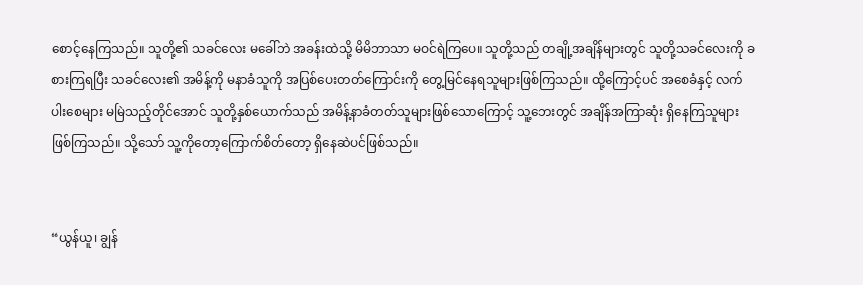စောင့်နေကြသည်။ သူတို့၏ သခင်လေး မခေါ်ဘဲ အခန်းထဲသို့ မိမိဘာသာ မဝင်ရဲကြပေ။ သူတို့သည် တချို့အချိန်များတွင် သူတို့သခင်လေးကို ခစားကြရပြီး သခင်လေး၏ အမိန့်ကို မနာခံသူကို အပြစ်ပေးတတ်ကြောင်းကို တွေ့မြင်နေရသူများဖြစ်ကြသည်။ ထို့ကြောင့်ပင် အစေခံနှင့် လက်ပါးစေများ မမြဲသည့်တိုင်အောင် သူတို့နှစ်ယောက်သည် အမိန့်နာခံတတ်သူများဖြစ်သောကြောင့် သူ့ဘေးတွင် အချိန်အကြာဆုံး ရှိနေကြသူများဖြစ်ကြသည်။ သို့သော် သူ့ကိုတော့ကြောက်စိတ်တော့ ရှိနေဆဲပင်ဖြစ်သည်။


“ယွန်ယူ၊ ချွန်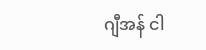ဂျီအန် ငါ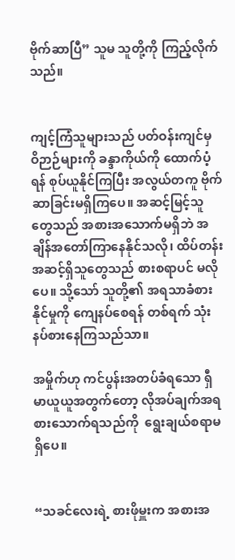ဗိုက်ဆာပြီ” သူမ သူတို့ကို ကြည့်လိုက်သည်။


ကျင့်ကြံသူများသည် ပတ်ဝန်းကျင်မှ ဝိဉာဉ်များကို ခန္ဒာကိုယ်ကို ထောက်ပံ့ရန် စုပ်ယူနိုင်ကြပြီး အလွယ်တကူ ဗိုက်ဆာခြင်းမရှိကြပေ။ အဆင့်မြင့်သူတွေသည် အစားအသောက်မရှိဘဲ အချိန်အတော်ကြာနေနိုင်သလို၊ ထိပ်တန်းအဆင့်ရှိသူတွေသည် စားစရာပင် မလိုပေ။ သို့သော် သူတို့၏ အရသာခံစားနိုင်မှုကို ကျေနပ်စေရန် တစ်ရက် သုံးနပ်စားနေကြသည်သာ။

အမှိုက်ဟု ကင်ပွန်းအတပ်ခံရသော ရှီမာယူယူအတွက်တော့ လိုအပ်ချက်အရ စားသောက်ရသည်ကို  ရွေးချယ်စရာမရှိပေ။


“သခင်လေးရဲ့ စားဖိုမှူးက အစားအ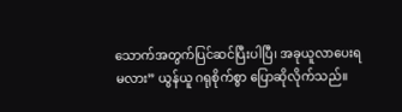သောက်အတွက်ပြင်ဆင်ပြီးပါပြီ၊ အခုယူလာပေးရမလား” ယွန်ယူ ဂရုစိုက်စွာ ပြောဆိုလိုက်သည်။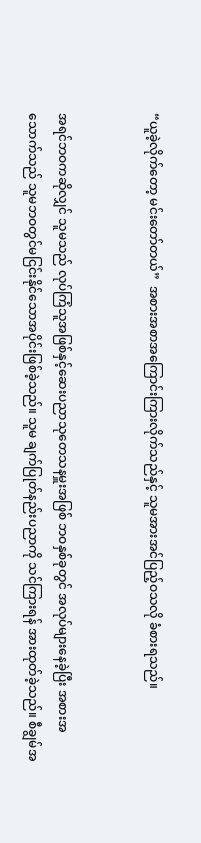“ယူခဲ့လိုက်တော့ မင်းတော်တယ်”  အစားအစာအကြောင်းကြားလိုက်သည်နှင့် သူမအားအင်ပြည့်ဝသလို ခံစားရသည်။


အရင်ဘဝကဆိုလျှင် သူမသည် လုပ်ကြံသူအဖြစ်နှင့်ဆေးပညာသုတေသနမှူးအဖြစ် ဘဝနှစ်ခုတွင် အလုပ်များနေခဲ့ပြီး အစားအသောက်သည် သူမဘဝတွင်မငြင်းနိုင်သောအပိုင်းဖြစ်ခဲ့သည်။ သူမ ချက်ပြုတ်နည်းပညာကို သင်ကြားရန် အားထုတ်ခဲ့သည်။ စီချွမ်အ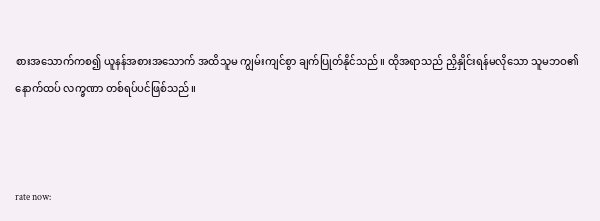စားအသောက်ကစ၍ ယူနန်အစားအသောက် အထိသူမ ကျွမ်းကျင်စွာ ချက်ပြုတ်နိုင်သည်။ ထိုအရာသည် ညှိနှိုင်းရန်မလိုသော သူမဘဝ၏ နောက်ထပ် လက္ခဏာ တစ်ရပ်ပင်ဖြစ်သည်။



rate now: